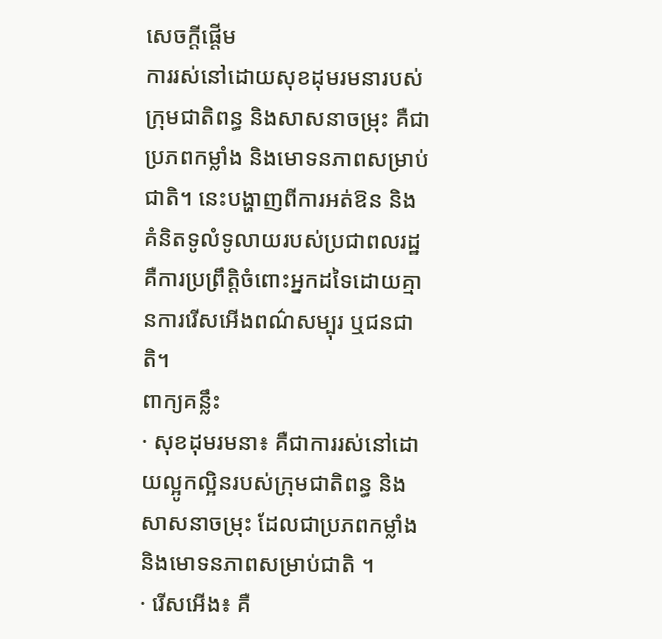សេចក្ដីផ្ដើម
ការរស់នៅដោយសុខដុមរមនារបស់ក្រុមជាតិពន្ធ និងសាសនាចម្រុះ គឺជាប្រភពកម្លាំង និងមោទនភាពសម្រាប់ជាតិ។ នេះបង្ហាញពីការអត់ឱន និងគំនិតទូលំទូលាយរបស់ប្រជាពលរដ្ឋ គឺការប្រព្រឹត្តិចំពោះអ្នកដទៃដោយគ្មានការរើសអើងពណ៌សម្បុរ ឬជនជាតិ។
ពាក្យគន្លឹះ
· សុខដុមរមនា៖ គឺជាការរស់នៅដោយល្អូកល្អិនរបស់ក្រុមជាតិពន្ធ និងសាសនាចម្រុះ ដែលជាប្រភពកម្លាំង និងមោទនភាពសម្រាប់ជាតិ ។
· រើសអើង៖ គឺ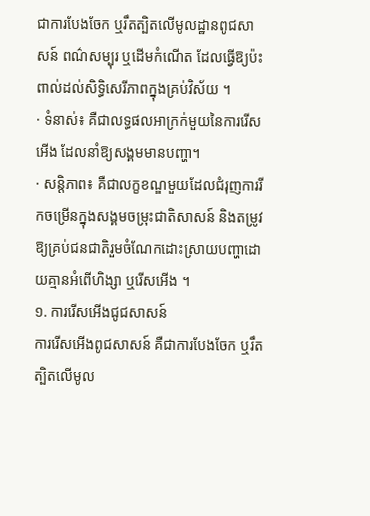ជាការបែងចែក ឬរឹតត្បិតលើមូលដ្ឋានពូជសាសន៍ ពណ៌សម្បុរ ឬដើមកំណើត ដែលធ្វើឱ្យប៉ះពាល់ដល់សិទ្ធិសេរីភាពក្នុងគ្រប់វិស័យ ។
· ទំនាស់៖ គឺជាលទ្ធផលអាក្រក់មួយនៃការរើសអើង ដែលនាំឱ្យសង្គមមានបញ្ហា។
· សន្តិភាព៖ គឺជាលក្ខខណ្ឌមួយដែលជំរុញការរីកចម្រើនក្នុងសង្គមចម្រុះជាតិសាសន៍ និងតម្រូវឱ្យគ្រប់ជនជាតិរួមចំណែកដោះស្រាយបញ្ហាដោយគ្មានអំពើហិង្សា ឬរើសអើង ។
១. ការរើសអើងជូជសាសន៍
ការរើសអើងពូជសាសន៍ គឺជាការបែងចែក ឬរឹតត្បិតលើមូល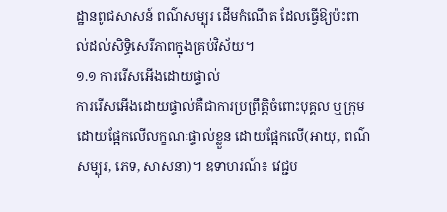ដ្ឋានពូជសាសន៍ ពណ៌សម្បុរ ដើមកំណើត ដែលធ្វើឱ្យប៉ះពាល់ដល់សិទ្ធិសេរីភាពក្នុងគ្រប់វិស័យ។
១.១ ការរើសអើងដោយផ្ទាល់
ការរើសអើងដោយផ្ទាល់គឺជាការប្រព្រឹត្តិចំពោះបុគ្គល ឬក្រុមដោយផ្អែកលើលក្ខណៈផ្ទាល់ខ្លួន ដោយផ្អែកលើ(អាយុ, ពណ៌សម្បុរ, ភេទ, សាសនា)។ ឧទាហរណ៍៖ វេជ្ជប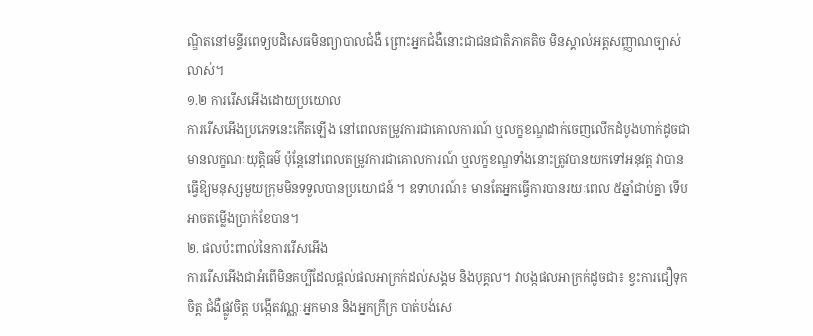ណ្ឌិតនៅមន្ទីរពេទ្យបដិសេធមិនព្យាបាលជំងឺ ព្រោះអ្នកជំងឺនោះជាជនជាតិភាគតិច មិនស្គាល់អត្តសញ្ញាណច្បាស់លាស់។
១.២ ការរើសអើងដោយប្រយោល
ការរើសអើងប្រភេទនេះកើតឡើង នៅពេលតម្រូវការជាគោលការណ៍ ឬលក្ខខណ្ឌដាក់ចេញលើកដំបូងហាក់ដូចជាមានលក្ខណៈយុត្តិធម៌ ប៉ុន្តែនៅពេលតម្រូវការជាគោលការណ៍ ឬលក្ខខណ្ឌទាំងនោះត្រូវបានយកទៅអនុវត្ត វាបានធ្វើឱ្យមនុស្សមួយក្រុមមិនទទួលបានប្រយោជន៍ ។ ឧទាហរណ៍៖ មានតែអ្នកធ្វើការបានរយៈពេល ៥ឆ្នាំជាប់គ្នា ទើបអាចតម្លើងប្រាក់ខែបាន។
២. ផលប៉ះពាល់នៃការរើសអើង
ការរើសអើងជាអំពើមិនគប្បីដែលផ្ដល់ផលអាក្រក់ដល់សង្គម និងបុគ្គល។ វាបង្កផលអាក្រក់ដូចជា៖ ខ្វះការជឿទុកចិត្ត ជំងឺផ្លូវចិត្ត បង្កើតវណ្ណៈអ្នកមាន និងអ្នកក្រីក្រ បាត់បង់សេ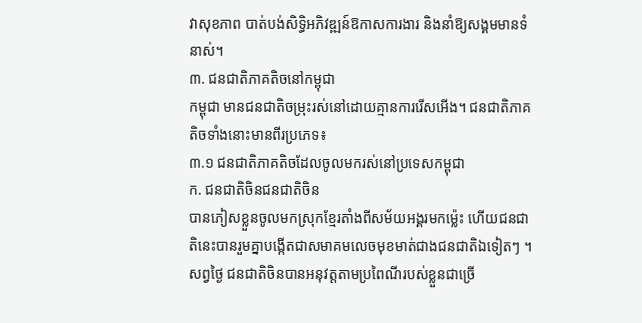វាសុខភាព បាត់បង់សិទ្ធិអភិវឌ្ឍន៍ឱកាសការងារ និងនាំឱ្យសង្គមមានទំនាស់។
៣. ជនជាតិភាគតិចនៅកម្ពុជា
កម្ពុជា មានជនជាតិចម្រុះរស់នៅដោយគ្មានការរើសអើង។ ជនជាតិភាគតិចទាំងនោះមានពីរប្រភេទ៖
៣.១ ជនជាតិភាគតិចដែលចូលមករស់នៅប្រទេសកម្ពុជា
ក. ជនជាតិចិនជនជាតិចិន
បានភៀសខ្លួនចូលមកស្រុកខ្មែរតាំងពីសម័យអង្គរមកម្ល៉េះ ហើយជនជាតិនេះបានរួមគ្នាបង្កើតជាសមាគមលេចមុខមាត់ជាងជនជាតិឯទៀតៗ ។ សព្វថ្ងៃ ជនជាតិចិនបានអនុវត្តតាមប្រពៃណីរបស់ខ្លួនជាច្រើ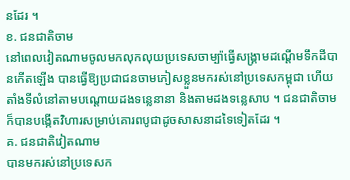នដែរ ។
ខ. ជនជាតិចាម
នៅពេលវៀតណាមចូលមកលុកលុយប្រទេសចាម្ប៉ាធ្វើសង្គ្រាមដណ្តើមទឹកដីបានកើតឡើង បានធ្វើឱ្យប្រជាជនចាមភៀសខ្លួនមករស់នៅប្រទេសកម្ពុជា ហើយតាំងទីលំនៅតាមបណ្តោយដងទន្លេនានា និងតាមដងទន្លេសាប ។ ជនជាតិចាម ក៏បានបង្កើតវិហារសម្រាប់គោរពបូជាដូចសាសនាដទៃទៀតដែរ ។
គ. ជនជាតិវៀតណាម
បានមករស់នៅប្រទេសក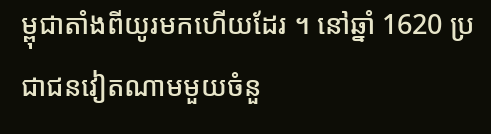ម្ពុជាតាំងពីយូរមកហើយដែរ ។ នៅឆ្នាំ 1620 ប្រជាជនវៀតណាមមួយចំនួ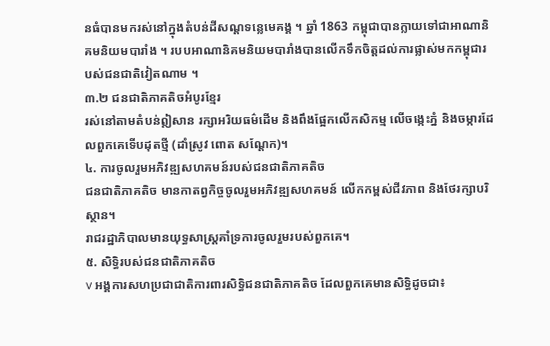នធំបានមករស់នៅក្នុងតំបន់ដីសណ្ដទន្លេមេគង្គ ។ ឆ្នាំ 1863 កម្ពុជាបានក្លាយទៅជាអាណានិគមនិយមបារាំង ។ របបអាណានិគមនិយមបារាំងបានលើកទឹកចិត្តដល់ការផ្លាស់មកកម្ពុជារបស់ជនជាតិវៀតណាម ។
៣.២ ជនជាតិភាគតិចអំបូរខ្មែរ
រស់នៅតាមតំបន់ឦសាន រក្សាអរិយធម៌ដើម និងពឹងផ្អែកលើកសិកម្ម លើចង្កេះភ្នំ និងចម្ការដែលពួកគេទើបដុតថ្មី (ដាំស្រូវ ពោត សណ្ដែក)។
៤. ការចូលរួមអភិវឌ្ឍសហគមន៍របស់ជនជាតិភាគតិច
ជនជាតិភាគតិច មានកាតព្វកិច្ចចូលរួមអភិវឌ្ឍសហគមន៍ លើកកម្ពស់ជីវភាព និងថែរក្សាបរិស្ថាន។
រាជរដ្ឋាភិបាលមានយុទ្ធសាស្ត្រគាំទ្រការចូលរួមរបស់ពួកគេ។
៥. សិទ្ធិរបស់ជនជាតិភាគតិច
v អង្គការសហប្រជាជាតិការពារសិទ្ធិជនជាតិភាគតិច ដែលពួកគេមានសិទ្ធិដូចជា៖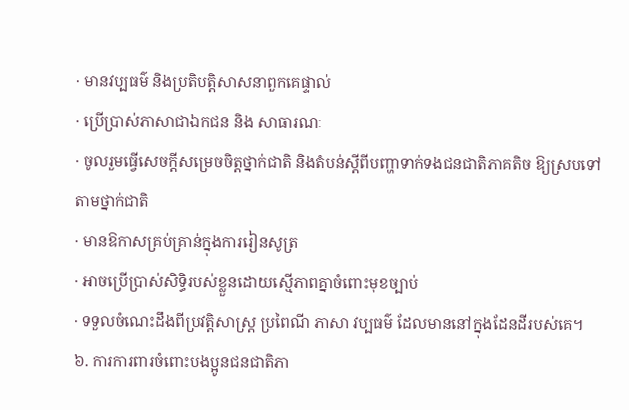· មានវប្បធម៌ និងប្រតិបត្តិសាសនាពួកគេផ្ទាល់
· ប្រើប្រាស់ភាសាជាឯកជន និង សាធារណៈ
· ចូលរួមធ្វើសេចក្តីសម្រេចចិត្តថ្នាក់ជាតិ និងតំបន់ស្តីពីបញ្ហាទាក់ទងជនជាតិភាគតិច ឱ្យស្របទៅតាមថ្នាក់ជាតិ
· មានឱកាសគ្រប់គ្រាន់ក្នុងការរៀនសូត្រ
· អាចប្រើប្រាស់សិទ្ធិរបស់ខ្លួនដោយស្មើភាពគ្នាចំពោះមុខច្បាប់
· ទទួលចំណេះដឹងពីប្រវត្តិសាស្ត្រ ប្រពៃណី ភាសា វប្បធម៌ ដែលមាននៅក្នុងដែនដីរបស់គេ។
៦. ការការពារចំពោះបងប្អូនជនជាតិភា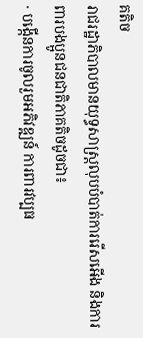គតិច
រាជរដ្ឋាភិបាលមានយុទ្ធសាស្ត្រលុបបំបាត់ការរើសអើង និងការពារបងប្អូនជនជាតិភាគតិចដូចជា៖
· បង្កើនការចូលរួមអភិវឌ្ឍន៍ ការពារវប្បធ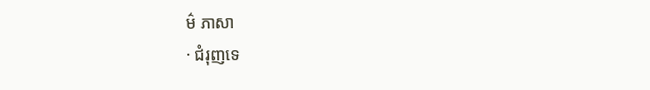ម៌ ភាសា
· ជំរុញទេ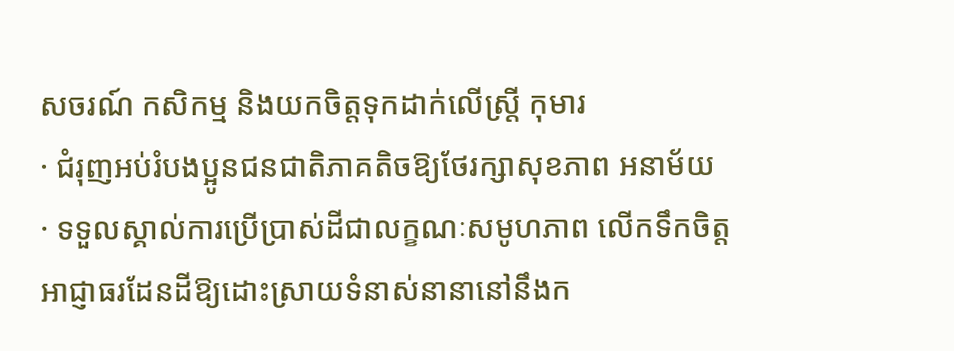សចរណ៍ កសិកម្ម និងយកចិត្តទុកដាក់លើស្ត្រី កុមារ
· ជំរុញអប់រំបងប្អូនជនជាតិភាគតិចឱ្យថែរក្សាសុខភាព អនាម័យ
· ទទួលស្គាល់ការប្រើប្រាស់ដីជាលក្ខណៈសមូហភាព លើកទឹកចិត្តអាជ្ញាធរដែនដីឱ្យដោះស្រាយទំនាស់នានានៅនឹងក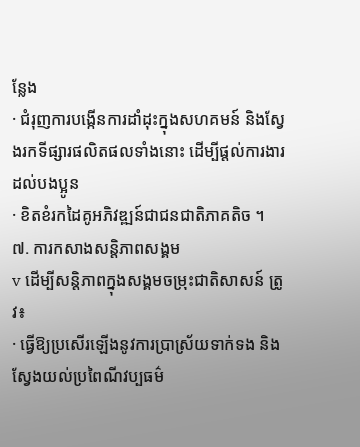ន្លែង
· ជំរុញការបង្កើនការដាំដុះក្នុងសហគមន៍ និងស្វែងរកទីផ្សារផលិតផលទាំងនោះ ដើម្បីផ្តល់ការងារដល់បងប្អូន
· ខិតខំរកដៃគូអភិវឌ្ឍន៍ជាជនជាតិភាគតិច ។
៧. ការកសាងសន្តិភាពសង្គម
v ដើម្បីសន្តិភាពក្នុងសង្គមចម្រុះជាតិសាសន៍ ត្រូវ៖
· ធ្វើឱ្យប្រសើរឡើងនូវការប្រាស្រ័យទាក់ទង និងស្វែងយល់ប្រពៃណីវប្បធម៌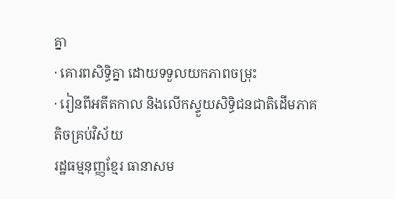គ្នា
· គោរពសិទ្ធិគ្នា ដោយទទួលយកភាពចម្រុះ
· រៀនពីអតីតកាល និងលើកស្ទួយសិទ្ធិជនជាតិដើមភាគតិចគ្រប់វិស័យ
រដ្ឋធម្មនុញ្ញខ្មែរ ធានាសម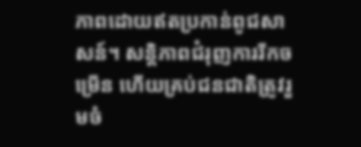ភាពដោយឥតប្រកាន់ពូជសាសន៍។ សន្តិភាពជំរុញការរីកចម្រើន ហើយគ្រប់ជនជាតិត្រូវរួមចំ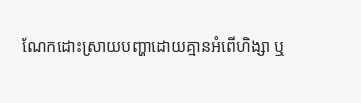ណែកដោះស្រាយបញ្ហាដោយគ្មានអំពើហិង្សា ឬ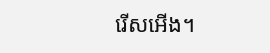រើសអើង។